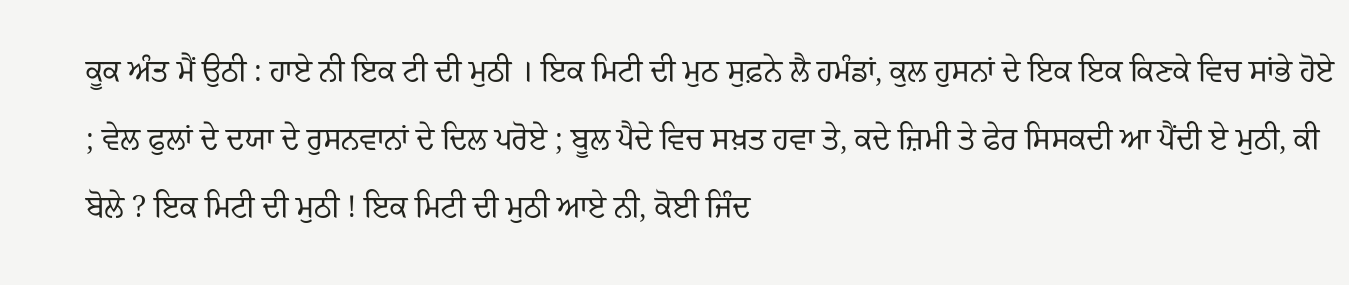ਕੂਕ ਅੰਤ ਮੈਂ ਉਠੀ : ਹਾਏ ਨੀ ਇਕ ਟੀ ਦੀ ਮੁਠੀ । ਇਕ ਮਿਟੀ ਦੀ ਮੁਠ ਸੁਫ਼ਨੇ ਲੈ ਹਮੰਡਾਂ, ਕੁਲ ਹੁਸਨਾਂ ਦੇ ਇਕ ਇਕ ਕਿਣਕੇ ਵਿਚ ਸਾਂਭੇ ਹੋਏ ; ਵੇਲ ਫੁਲਾਂ ਦੇ ਦਯਾ ਦੇ ਰੁਸਨਵਾਨਾਂ ਦੇ ਦਿਲ ਪਰੋਏ ; ਬੂਲ ਪੈਦੇ ਵਿਚ ਸਖ਼ਤ ਹਵਾ ਤੇ, ਕਦੇ ਜ਼ਿਮੀ ਤੇ ਫੇਰ ਸਿਸਕਦੀ ਆ ਪੈਂਦੀ ਏ ਮੁਠੀ, ਕੀ ਬੋਲੇ ? ਇਕ ਮਿਟੀ ਦੀ ਮੁਠੀ ! ਇਕ ਮਿਟੀ ਦੀ ਮੁਠੀ ਆਏ ਨੀ, ਕੋਈ ਜਿੰਦ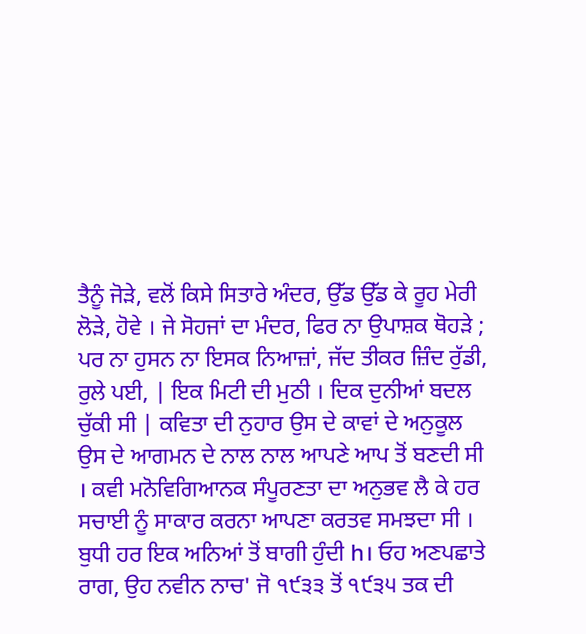ਤੈਨੂੰ ਜੋੜੇ, ਵਲੋਂ ਕਿਸੇ ਸਿਤਾਰੇ ਅੰਦਰ, ਉੱਡ ਉੱਡ ਕੇ ਰੂਹ ਮੇਰੀ ਲੋੜੇ, ਹੋਵੇ । ਜੇ ਸੋਹਜਾਂ ਦਾ ਮੰਦਰ, ਫਿਰ ਨਾ ਉਪਾਸ਼ਕ ਥੋਹੜੇ ; ਪਰ ਨਾ ਹੁਸਨ ਨਾ ਇਸਕ ਨਿਆਜ਼ਾਂ, ਜੱਦ ਤੀਕਰ ਜ਼ਿੰਦ ਰੁੱਡੀ, ਰੁਲੇ ਪਈ, | ਇਕ ਮਿਟੀ ਦੀ ਮੁਠੀ । ਦਿਕ ਦੁਨੀਆਂ ਬਦਲ ਚੁੱਕੀ ਸੀ | ਕਵਿਤਾ ਦੀ ਨੁਹਾਰ ਉਸ ਦੇ ਕਾਵਾਂ ਦੇ ਅਨੁਕੂਲ ਉਸ ਦੇ ਆਗਮਨ ਦੇ ਨਾਲ ਨਾਲ ਆਪਣੇ ਆਪ ਤੋਂ ਬਣਦੀ ਸੀ । ਕਵੀ ਮਨੋਵਿਗਿਆਨਕ ਸੰਪੂਰਣਤਾ ਦਾ ਅਨੁਭਵ ਲੈ ਕੇ ਹਰ ਸਚਾਈ ਨੂੰ ਸਾਕਾਰ ਕਰਨਾ ਆਪਣਾ ਕਰਤਵ ਸਮਝਦਾ ਸੀ । ਬੁਧੀ ਹਰ ਇਕ ਅਨਿਆਂ ਤੋਂ ਬਾਗੀ ਹੁੰਦੀ h। ਓਹ ਅਣਪਛਾਤੇ ਰਾਗ, ਉਹ ਨਵੀਨ ਨਾਚ' ਜੋ ੧੯੩੩ ਤੋਂ ੧੯੩੫ ਤਕ ਦੀ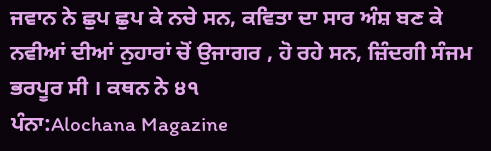ਜਵਾਨ ਨੇ ਛੁਪ ਛੁਪ ਕੇ ਨਚੇ ਸਨ, ਕਵਿਤਾ ਦਾ ਸਾਰ ਅੰਸ਼ ਬਣ ਕੇ ਨਵੀਆਂ ਦੀਆਂ ਨੁਹਾਰਾਂ ਚੋਂ ਉਜਾਗਰ , ਹੋ ਰਹੇ ਸਨ, ਜ਼ਿੰਦਗੀ ਸੰਜਮ ਭਰਪੂਰ ਸੀ । ਕਥਨ ਨੇ ੪੧
ਪੰਨਾ:Alochana Magazine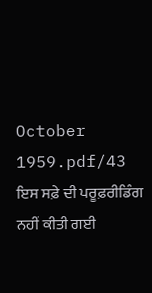October 1959.pdf/43
ਇਸ ਸਫ਼ੇ ਦੀ ਪਰੂਫ਼ਰੀਡਿੰਗ ਨਹੀਂ ਕੀਤੀ ਗਈ